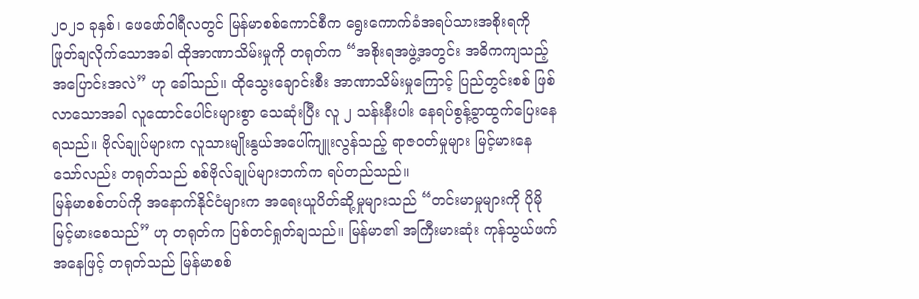၂၀၂၁ ခုနှစ်၊ ဖေဖော်ဝါရီလတွင် မြန်မာစစ်ကောင်စီက ရွေးကောက်ခံအရပ်သားအစိုးရကို ဖြုတ်ချလိုက်သောအခါ ထိုအာဏာသိမ်းမှုကို တရုတ်က “အစိုးရအဖွဲ့အတွင်း အဓိကကျသည့် အပြောင်းအလဲ” ဟု ခေါ်သည်။ ထိုသွေးချောင်းစီး အာဏာသိမ်းမှုကြောင့် ပြည်တွင်းစစ် ဖြစ်လာသောအခါ လူထောင်ပေါင်းများစွာ သေဆုံးပြီး လူ ၂ သန်းနီးပါး နေရပ်စွန့်ခွာထွက်ပြေးနေရသည်။ ဗိုလ်ချုပ်များက လူသားမျိုးနွယ်အပေါ်ကျူးလွန်သည့် ရာဇဝတ်မှုများ မြင့်မားနေသော်လည်း တရုတ်သည် စစ်ဗိုလ်ချုပ်များဘက်က ရပ်တည်သည်။
မြန်မာစစ်တပ်ကို အနောက်နိုင်ငံများက အရေးယူပိတ်ဆို့မှုများသည် “တင်းမာမှုများကို ပိုမိုမြင့်မားစေသည်” ဟု တရုတ်က ပြစ်တင်ရှုတ်ချသည်။ မြန်မာ၏ အကြီးမားဆုံး ကုန်သွယ်ဖက်အနေဖြင့် တရုတ်သည် မြန်မာစစ်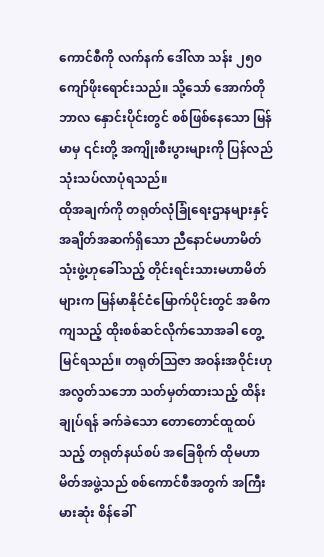ကောင်စီကို လက်နက် ဒေါ်လာ သန်း ၂၅၀ ကျော်ဖိုးရောင်းသည်။ သို့သော် အောက်တိုဘာလ နှောင်းပိုင်းတွင် စစ်ဖြစ်နေသော မြန်မာမှ ၎င်းတို့ အကျိုးစီးပွားများကို ပြန်လည် သုံးသပ်လာပုံရသည်။
ထိုအချက်ကို တရုတ်လုံခြုံရေးဌာနများနှင့် အချိတ်အဆက်ရှိသော ညီနောင်မဟာမိတ် သုံးဖွဲ့ဟုခေါ်သည့် တိုင်းရင်းသားမဟာမိတ်များက မြန်မာနိုင်ငံမြောက်ပိုင်းတွင် အဓိကကျသည့် ထိုးစစ်ဆင်လိုက်သောအခါ တွေ့မြင်ရသည်။ တရုတ်သြဇာ အဝန်းအဝိုင်းဟု အလွတ်သဘော သတ်မှတ်ထားသည့် ထိန်းချုပ်ရန် ခက်ခဲသော တောတောင်ထူထပ်သည့် တရုတ်နယ်စပ် အခြေစိုက် ထိုမဟာမိတ်အဖွဲ့သည် စစ်ကောင်စီအတွက် အကြီးမားဆုံး စိန်ခေါ်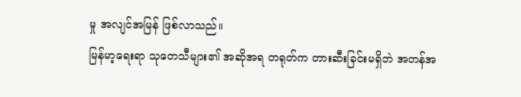မှု အလျင်အမြန် ဖြစ်လာသည်။
မြန်မာ့ရေးရာ သုတေသီများ၏ အဆိုအရ တရုတ်က တားဆီးခြင်းမရှိဘဲ အတန်အ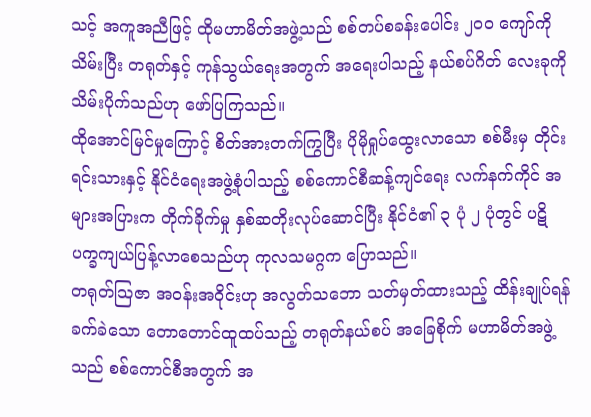သင့် အကူအညီဖြင့် ထိုမဟာမိတ်အဖွဲ့သည် စစ်တပ်စခန်းပေါင်း ၂၀၀ ကျော်ကို သိမ်းပြီး တရုတ်နှင့် ကုန်သွယ်ရေးအတွက် အရေးပါသည့် နယ်စပ်ဂိတ် လေးခုကို သိမ်းပိုက်သည်ဟု ဖော်ပြကြသည်။
ထိုအောင်မြင်မှုကြောင့် စိတ်အားတက်ကြွပြီး ပိုမိုရှုပ်ထွေးလာသော စစ်မီးမှ တိုင်းရင်းသားနှင့် နိုင်ငံရေးအဖွဲ့စုံပါသည့် စစ်ကောင်စီဆန့်ကျင်ရေး လက်နက်ကိုင် အများအပြားက တိုက်ခိုက်မှု နှစ်ဆတိုးလုပ်ဆောင်ပြီး နိုင်ငံ၏ ၃ ပုံ ၂ ပုံတွင် ပဋိပက္ခကျယ်ပြန့်လာစေသည်ဟု ကုလသမဂ္ဂက ပြောသည်။
တရုတ်သြဇာ အဝန်းအဝိုင်းဟု အလွတ်သဘော သတ်မှတ်ထားသည့် ထိန်းချုပ်ရန် ခက်ခဲသော တောတောင်ထူထပ်သည့် တရုတ်နယ်စပ် အခြေစိုက် မဟာမိတ်အဖွဲ့သည် စစ်ကောင်စီအတွက် အ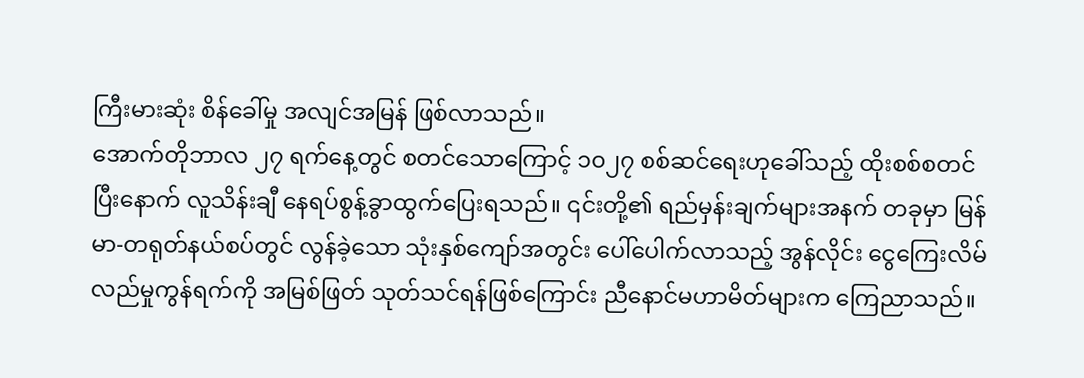ကြီးမားဆုံး စိန်ခေါ်မှု အလျင်အမြန် ဖြစ်လာသည်။
အောက်တိုဘာလ ၂၇ ရက်နေ့တွင် စတင်သောကြောင့် ၁၀၂၇ စစ်ဆင်ရေးဟုခေါ်သည့် ထိုးစစ်စတင်ပြီးနောက် လူသိန်းချီ နေရပ်စွန့်ခွာထွက်ပြေးရသည်။ ၎င်းတို့၏ ရည်မှန်းချက်များအနက် တခုမှာ မြန်မာ-တရုတ်နယ်စပ်တွင် လွန်ခဲ့သော သုံးနှစ်ကျော်အတွင်း ပေါ်ပေါက်လာသည့် အွန်လိုင်း ငွေကြေးလိမ်လည်မှုကွန်ရက်ကို အမြစ်ဖြတ် သုတ်သင်ရန်ဖြစ်ကြောင်း ညီနောင်မဟာမိတ်များက ကြေညာသည်။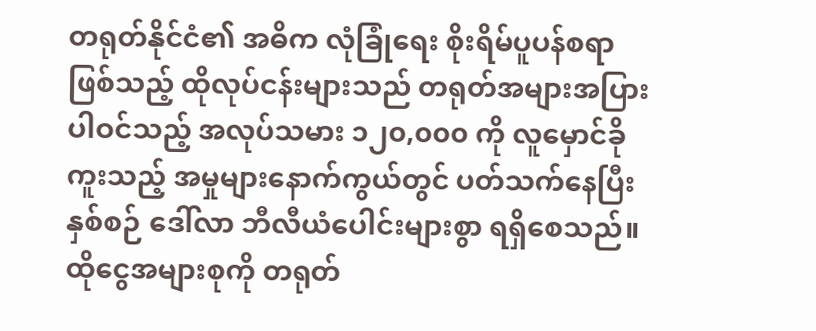တရုတ်နိုင်ငံ၏ အဓိက လုံခြုံရေး စိုးရိမ်ပူပန်စရာဖြစ်သည့် ထိုလုပ်ငန်းများသည် တရုတ်အများအပြား ပါဝင်သည့် အလုပ်သမား ၁၂၀,၀၀၀ ကို လူမှောင်ခိုကူးသည့် အမှုများနောက်ကွယ်တွင် ပတ်သက်နေပြီး နှစ်စဉ် ဒေါ်လာ ဘီလီယံပေါင်းများစွာ ရရှိစေသည်။ ထိုငွေအများစုကို တရုတ်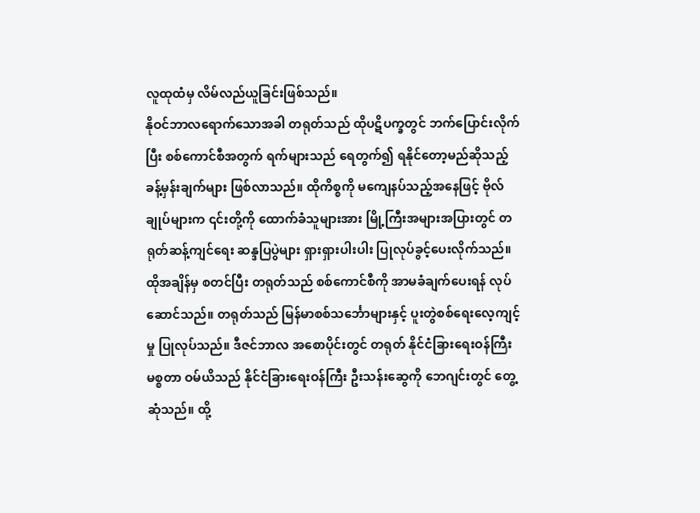လူထုထံမှ လိမ်လည်ယူခြင်းဖြစ်သည်။
နိုဝင်ဘာလရောက်သောအခါ တရုတ်သည် ထိုပဋိပက္ခတွင် ဘက်ပြောင်းလိုက်ပြီး စစ်ကောင်စီအတွက် ရက်များသည် ရေတွက်၍ ရနိုင်တော့မည်ဆိုသည့် ခန့်မှန်းချက်များ ဖြစ်လာသည်။ ထိုကိစ္စကို မကျေနပ်သည့်အနေဖြင့် ဗိုလ်ချုပ်များက ၎င်းတို့ကို ထောက်ခံသူများအား မြို့ကြီးအများအပြားတွင် တရုတ်ဆန့်ကျင်ရေး ဆန္ဒပြပွဲများ ရှားရှားပါးပါး ပြုလုပ်ခွင့်ပေးလိုက်သည်။
ထိုအချိန်မှ စတင်ပြီး တရုတ်သည် စစ်ကောင်စီကို အာမခံချက်ပေးရန် လုပ်ဆောင်သည်။ တရုတ်သည် မြန်မာစစ်သင်္ဘောများနှင့် ပူးတွဲစစ်ရေးလေ့ကျင့်မှု ပြုလုပ်သည်။ ဒီဇင်ဘာလ အစောပိုင်းတွင် တရုတ် နိုင်ငံခြားရေးဝန်ကြီး မစ္စတာ ဝမ်ယိသည် နိုင်ငံခြားရေးဝန်ကြီး ဦးသန်းဆွေကို ဘေဂျင်းတွင် တွေ့ဆုံသည်။ ထို့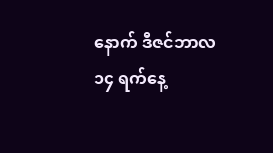နောက် ဒီဇင်ဘာလ ၁၄ ရက်နေ့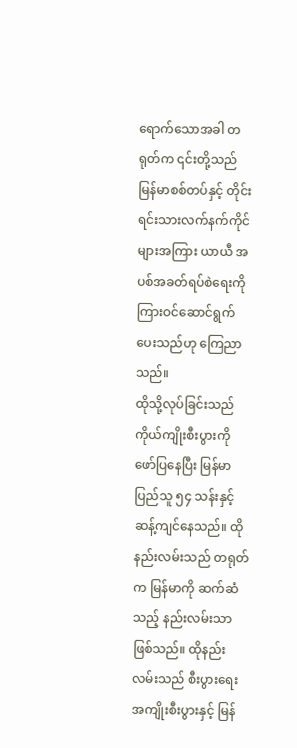ရောက်သောအခါ တရုတ်က ၎င်းတို့သည် မြန်မာစစ်တပ်နှင့် တိုင်းရင်းသားလက်နက်ကိုင်များအကြား ယာယီ အပစ်အခတ်ရပ်စဲရေးကို ကြားဝင်ဆောင်ရွက်ပေးသည်ဟု ကြေညာသည်။
ထိုသို့လုပ်ခြင်းသည် ကိုယ်ကျိုးစီးပွားကို ဖော်ပြနေပြီး မြန်မာပြည်သူ ၅၄ သန်းနှင့် ဆန့်ကျင်နေသည်။ ထိုနည်းလမ်းသည် တရုတ်က မြန်မာကို ဆက်ဆံသည့် နည်းလမ်းသာဖြစ်သည်။ ထိုနည်းလမ်းသည် စီးပွားရေးအကျိုးစီးပွားနှင့် မြန်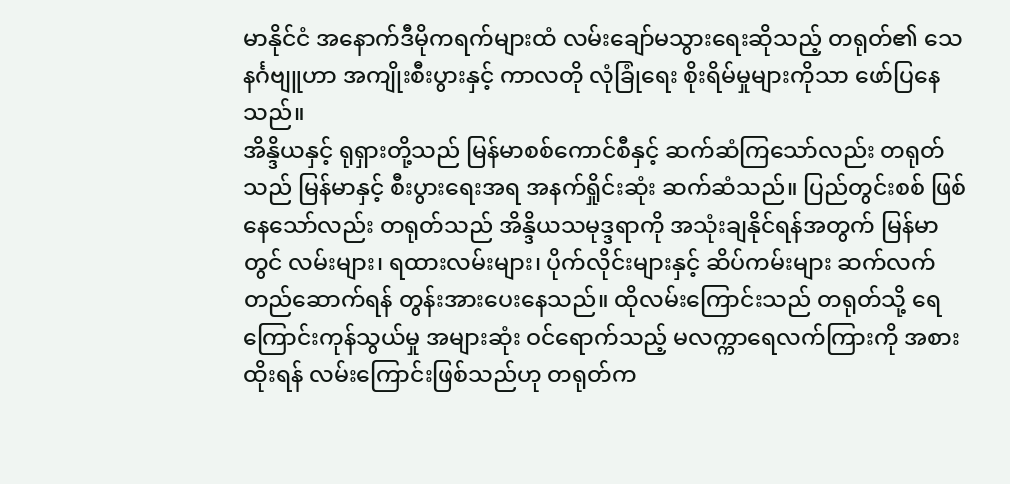မာနိုင်ငံ အနောက်ဒီမိုကရက်များထံ လမ်းချော်မသွားရေးဆိုသည့် တရုတ်၏ သေနင်္ဂဗျူဟာ အကျိုးစီးပွားနှင့် ကာလတို လုံခြုံရေး စိုးရိမ်မှုများကိုသာ ဖော်ပြနေသည်။
အိန္ဒိယနှင့် ရုရှားတို့သည် မြန်မာစစ်ကောင်စီနှင့် ဆက်ဆံကြသော်လည်း တရုတ်သည် မြန်မာနှင့် စီးပွားရေးအရ အနက်ရှိုင်းဆုံး ဆက်ဆံသည်။ ပြည်တွင်းစစ် ဖြစ်နေသော်လည်း တရုတ်သည် အိန္ဒိယသမုဒ္ဒရာကို အသုံးချနိုင်ရန်အတွက် မြန်မာတွင် လမ်းများ၊ ရထားလမ်းများ၊ ပိုက်လိုင်းများနှင့် ဆိပ်ကမ်းများ ဆက်လက် တည်ဆောက်ရန် တွန်းအားပေးနေသည်။ ထိုလမ်းကြောင်းသည် တရုတ်သို့ ရေကြောင်းကုန်သွယ်မှု အများဆုံး ဝင်ရောက်သည့် မလက္ကာရေလက်ကြားကို အစားထိုးရန် လမ်းကြောင်းဖြစ်သည်ဟု တရုတ်က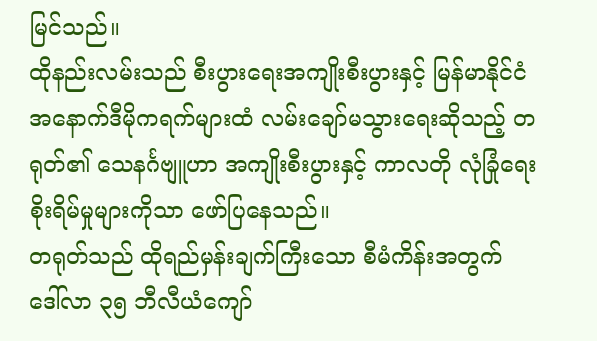မြင်သည်။
ထိုနည်းလမ်းသည် စီးပွားရေးအကျိုးစီးပွားနှင့် မြန်မာနိုင်ငံ အနောက်ဒီမိုကရက်များထံ လမ်းချော်မသွားရေးဆိုသည့် တရုတ်၏ သေနင်္ဂဗျူဟာ အကျိုးစီးပွားနှင့် ကာလတို လုံခြုံရေး စိုးရိမ်မှုများကိုသာ ဖော်ပြနေသည်။
တရုတ်သည် ထိုရည်မှန်းချက်ကြီးသော စီမံကိန်းအတွက် ဒေါ်လာ ၃၅ ဘီလီယံကျော်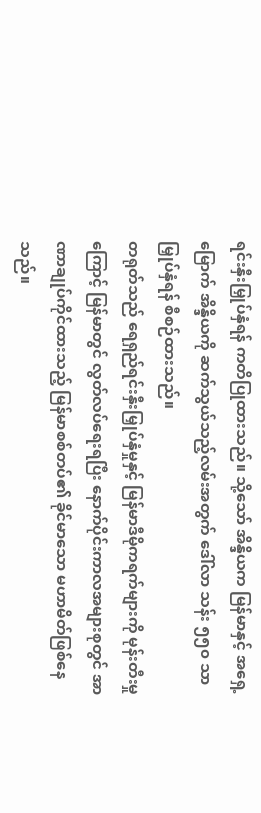ရင်းနှီးမြှုပ်နှံရန် ကတိပြုထားသည်။ သို့သော် အိန္ဒိယက မြန်မာနှင့် အရှေ့မြောက် အိန္ဒိယကို ဆက်သွယ်သည့်လမ်းအတွက် ဒေါ်လာ သန်း ၅၅၀ သာမြှုပ်နှံရန် စီစဉ်ထားသည်။
တရုတ်သည် ရေရှည်ရင်းနှီးမြှုပ်နှံမှုနှင့် မြန်မာဒီမိုကရက်များကို မုန်းတီးမှုကြောင့် မြန်မာတွင် လွတ်လပ်ရေးရပြီး နောက်ပိုင်းကာလအများစုတွင် အာဏာချုပ်ကိုင်ထားသည့် မြန်မာစစ်တပ်၏ ခိုင်မာသော မဟာမိတ်ဖြစ်နေသည်။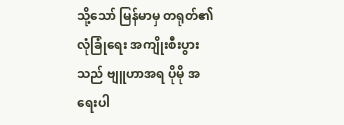သို့သော် မြန်မာမှ တရုတ်၏ လုံခြုံရေး အကျိုးစီးပွားသည် ဗျူဟာအရ ပိုမို အရေးပါ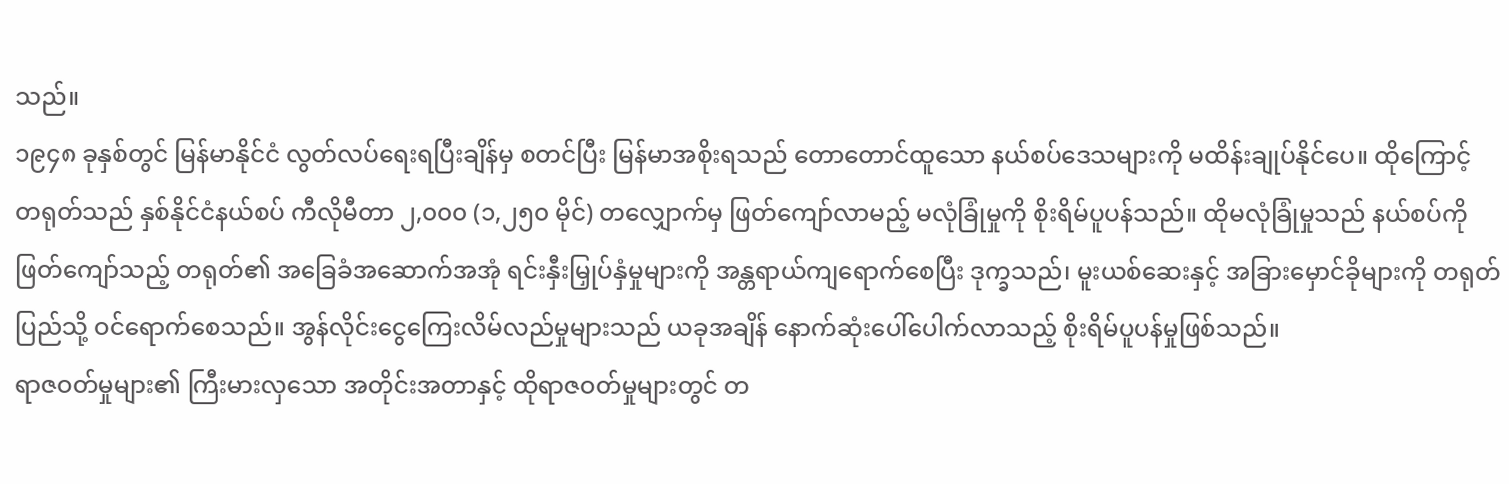သည်။
၁၉၄၈ ခုနှစ်တွင် မြန်မာနိုင်ငံ လွတ်လပ်ရေးရပြီးချိန်မှ စတင်ပြီး မြန်မာအစိုးရသည် တောတောင်ထူသော နယ်စပ်ဒေသများကို မထိန်းချုပ်နိုင်ပေ။ ထိုကြောင့် တရုတ်သည် နှစ်နိုင်ငံနယ်စပ် ကီလိုမီတာ ၂,၀၀၀ (၁,၂၅၀ မိုင်) တလျှောက်မှ ဖြတ်ကျော်လာမည့် မလုံခြုံမှုကို စိုးရိမ်ပူပန်သည်။ ထိုမလုံခြုံမှုသည် နယ်စပ်ကို ဖြတ်ကျော်သည့် တရုတ်၏ အခြေခံအဆောက်အအုံ ရင်းနှီးမြှုပ်နှံမှုများကို အန္တရာယ်ကျရောက်စေပြီး ဒုက္ခသည်၊ မူးယစ်ဆေးနှင့် အခြားမှောင်ခိုများကို တရုတ်ပြည်သို့ ဝင်ရောက်စေသည်။ အွန်လိုင်းငွေကြေးလိမ်လည်မှုများသည် ယခုအချိန် နောက်ဆုံးပေါ်ပေါက်လာသည့် စိုးရိမ်ပူပန်မှုဖြစ်သည်။
ရာဇဝတ်မှုများ၏ ကြီးမားလှသော အတိုင်းအတာနှင့် ထိုရာဇဝတ်မှုများတွင် တ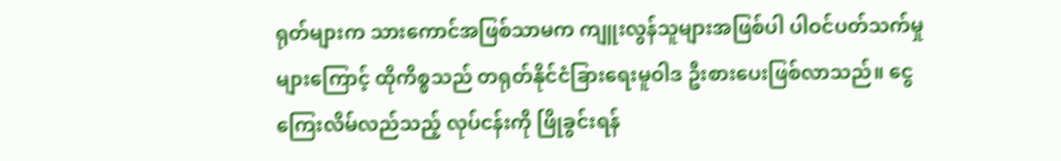ရုတ်များက သားကောင်အဖြစ်သာမက ကျူးလွန်သူများအဖြစ်ပါ ပါဝင်ပတ်သက်မှုများကြောင့် ထိုကိစ္စသည် တရုတ်နိုင်ငံခြားရေးမူဝါဒ ဦးစားပေးဖြစ်လာသည်။ ငွေကြေးလိမ်လည်သည့် လုပ်ငန်းကို ဖြိုခွင်းရန်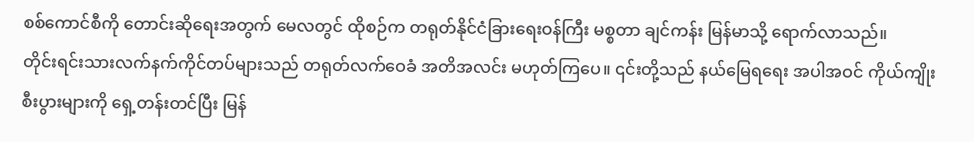စစ်ကောင်စီကို တောင်းဆိုရေးအတွက် မေလတွင် ထိုစဉ်က တရုတ်နိုင်ငံခြားရေးဝန်ကြီး မစ္စတာ ချင်ကန်း မြန်မာသို့ ရောက်လာသည်။
တိုင်းရင်းသားလက်နက်ကိုင်တပ်များသည် တရုတ်လက်ဝေခံ အတိအလင်း မဟုတ်ကြပေ။ ၎င်းတို့သည် နယ်မြေရရေး အပါအဝင် ကိုယ်ကျိုးစီးပွားများကို ရှေ့တန်းတင်ပြီး မြန်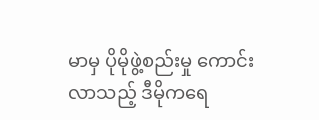မာမှ ပိုမိုဖွဲ့စည်းမှု ကောင်းလာသည့် ဒီမိုကရေ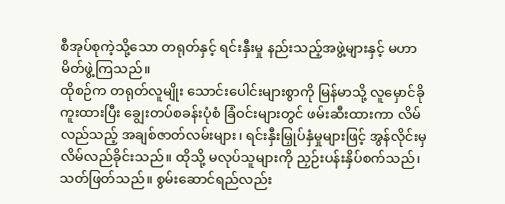စီအုပ်စုကဲ့သို့သော တရုတ်နှင့် ရင်းနှီးမှု နည်းသည့်အဖွဲ့များနှင့် မဟာမိတ်ဖွဲ့ကြသည်။
ထိုစဉ်က တရုတ်လူမျိုး သောင်းပေါင်းများစွာကို မြန်မာသို့ လူမှောင်ခိုကူးထားပြီး ချွေးတပ်စခန်းပုံစံ ခြံဝင်းများတွင် ဖမ်းဆီးထားကာ လိမ်လည်သည့် အချစ်ဇာတ်လမ်းများ၊ ရင်းနှီးမြှုပ်နှံမှုများဖြင့် အွန်လိုင်းမှ လိမ်လည်ခိုင်းသည်။ ထိုသို့ မလုပ်သူများကို ညှဉ်းပန်းနှိပ်စက်သည်၊ သတ်ဖြတ်သည်။ စွမ်းဆောင်ရည်လည်း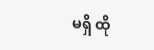မရှိ ထို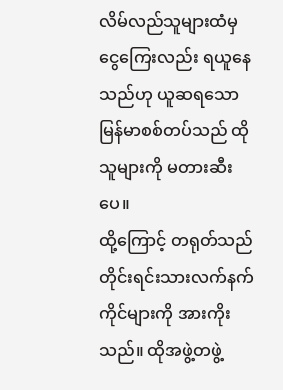လိမ်လည်သူများထံမှ ငွေကြေးလည်း ရယူနေသည်ဟု ယူဆရသော မြန်မာစစ်တပ်သည် ထိုသူများကို မတားဆီးပေ။
ထို့ကြောင့် တရုတ်သည် တိုင်းရင်းသားလက်နက်ကိုင်များကို အားကိုးသည်။ ထိုအဖွဲ့တဖွဲ့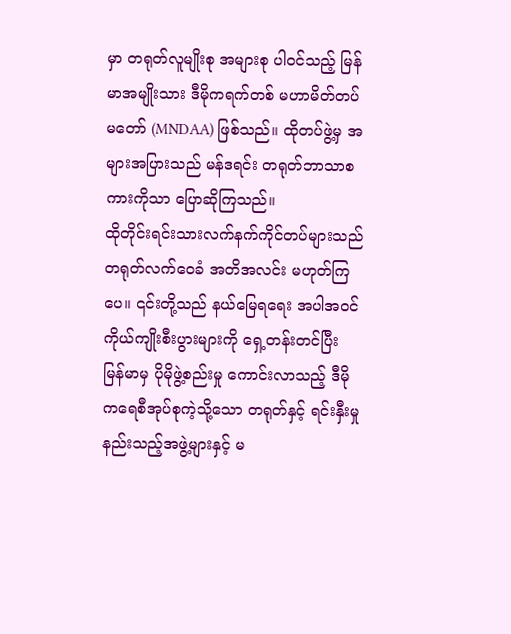မှာ တရုတ်လူမျိုးစု အများစု ပါဝင်သည့် မြန်မာအမျိုးသား ဒီမိုကရက်တစ် မဟာမိတ်တပ်မတော် (MNDAA) ဖြစ်သည်။ ထိုတပ်ဖွဲ့မှ အများအပြားသည် မန်ဒရင်း တရုတ်ဘာသာစကားကိုသာ ပြောဆိုကြသည်။
ထိုတိုင်းရင်းသားလက်နက်ကိုင်တပ်များသည် တရုတ်လက်ဝေခံ အတိအလင်း မဟုတ်ကြပေ။ ၎င်းတို့သည် နယ်မြေရရေး အပါအဝင် ကိုယ်ကျိုးစီးပွားများကို ရှေ့တန်းတင်ပြီး မြန်မာမှ ပိုမိုဖွဲ့စည်းမှု ကောင်းလာသည့် ဒီမိုကရေစီအုပ်စုကဲ့သို့သော တရုတ်နှင့် ရင်းနှီးမှု နည်းသည့်အဖွဲ့များနှင့် မ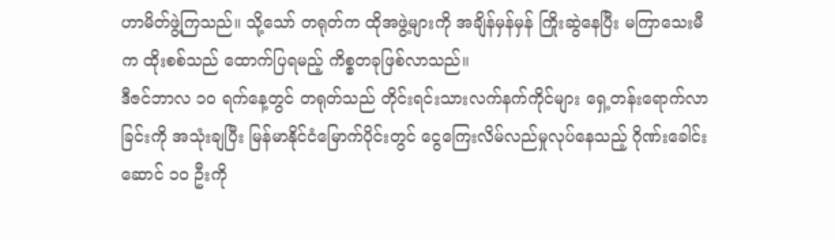ဟာမိတ်ဖွဲ့ကြသည်။ သို့သော် တရုတ်က ထိုအဖွဲ့များကို အချိန်မှန်မှန် ကြိုးဆွဲနေပြီး မကြာသေးမီက ထိုးစစ်သည် ထောက်ပြရမည့် ကိစ္စတခုဖြစ်လာသည်။
ဒီဇင်ဘာလ ၁၀ ရက်နေ့တွင် တရုတ်သည် တိုင်းရင်းသားလက်နက်ကိုင်များ ရှေ့တန်းရောက်လာခြင်းကို အသုံးချပြီး မြန်မာနိုင်ငံမြောက်ပိုင်းတွင် ငွေကြေးလိမ်လည်မှုလုပ်နေသည့် ဂိုဏ်းခေါင်းဆောင် ၁၀ ဦးကို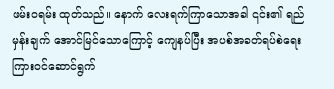ဖမ်းဝရမ်း ထုတ်သည်။ နောက် လေးရက်ကြာသောအခါ ၎င်း၏ ရည်မှန်းချက် အောင်မြင်သောကြောင့် ကျေနပ်ပြီး အပစ်အခတ်ရပ်စဲရေး ကြားဝင်ဆောင်ရွက်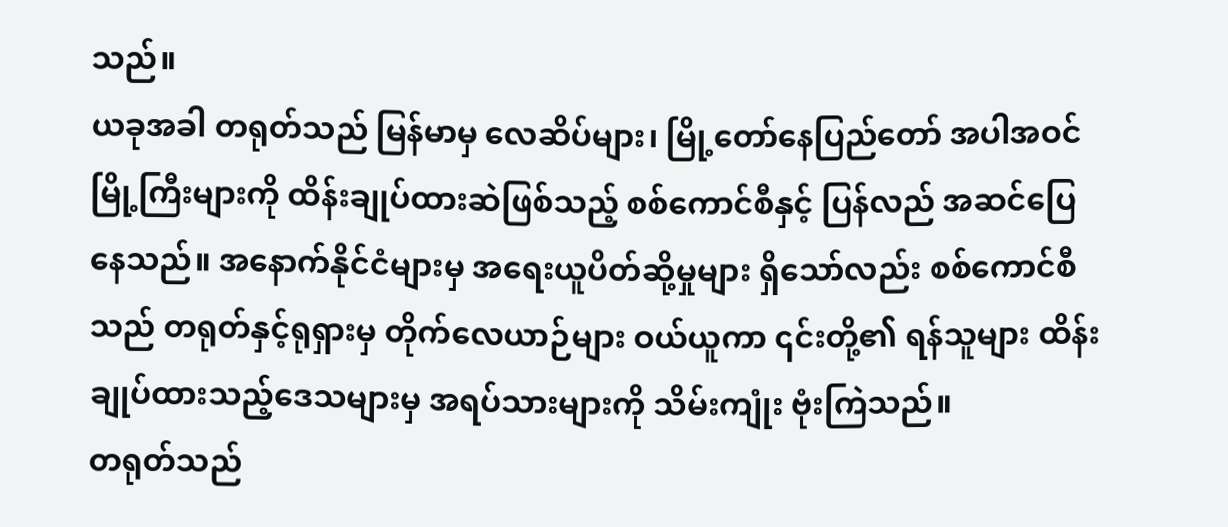သည်။
ယခုအခါ တရုတ်သည် မြန်မာမှ လေဆိပ်များ၊ မြို့တော်နေပြည်တော် အပါအဝင် မြို့ကြီးများကို ထိန်းချုပ်ထားဆဲဖြစ်သည့် စစ်ကောင်စီနှင့် ပြန်လည် အဆင်ပြေနေသည်။ အနောက်နိုင်ငံများမှ အရေးယူပိတ်ဆို့မှုများ ရှိသော်လည်း စစ်ကောင်စီသည် တရုတ်နှင့်ရုရှားမှ တိုက်လေယာဉ်များ ဝယ်ယူကာ ၎င်းတို့၏ ရန်သူများ ထိန်းချုပ်ထားသည့်ဒေသများမှ အရပ်သားများကို သိမ်းကျုံး ဗုံးကြဲသည်။
တရုတ်သည်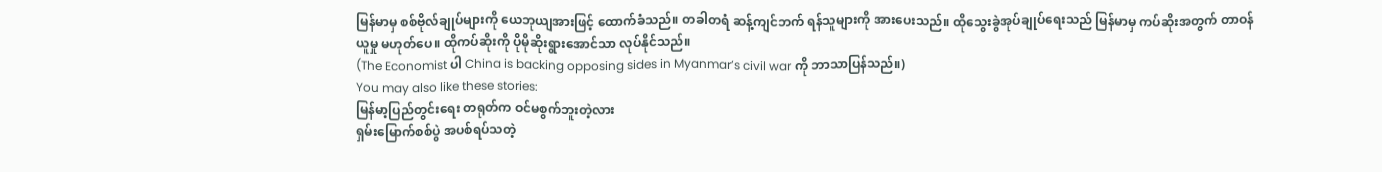မြန်မာမှ စစ်ဗိုလ်ချုပ်များကို ယေဘုယျအားဖြင့် ထောက်ခံသည်။ တခါတရံ ဆန့်ကျင်ဘက် ရန်သူများကို အားပေးသည်။ ထိုသွေးခွဲအုပ်ချုပ်ရေးသည် မြန်မာမှ ကပ်ဆိုးအတွက် တာဝန်ယူမှု မဟုတ်ပေ။ ထိုကပ်ဆိုးကို ပိုမိုဆိုးရွားအောင်သာ လုပ်နိုင်သည်။
(The Economist ပါ China is backing opposing sides in Myanmar’s civil war ကို ဘာသာပြန်သည်။)
You may also like these stories:
မြန်မာ့ပြည်တွင်းရေး တရုတ်က ဝင်မစွက်ဘူးတဲ့လား
ရှမ်းမြောက်စစ်ပွဲ အပစ်ရပ်သတဲ့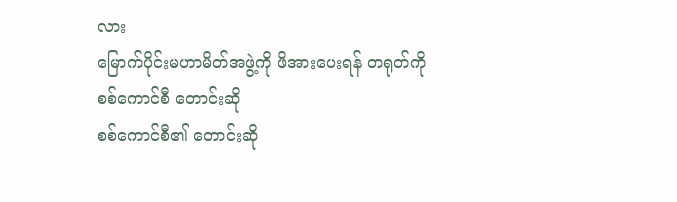လား
မြောက်ပိုင်းမဟာမိတ်အဖွဲ့ကို ဖိအားပေးရန် တရုတ်ကို စစ်ကောင်စီ တောင်းဆို
စစ်ကောင်စီ၏ တောင်းဆို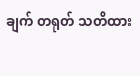ချက် တရုတ် သတိထား